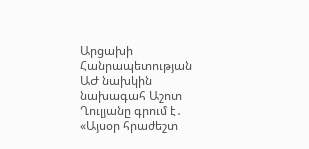Արցախի Հանրապետության ԱԺ նախկին նախագահ Աշոտ Ղուլյանը գրում է․
«Այսօր հրաժեշտ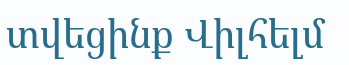տվեցինք Վիլհելմ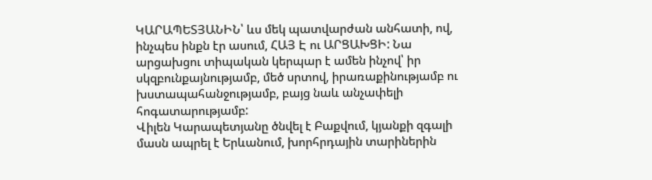ԿԱՐԱՊԵՏՅԱՆԻՆ՝ ևս մեկ պատվարժան անհատի, ով, ինչպես ինքն էր ասում, ՀԱՅ Է ու ԱՐՑԱԽՑԻ: Նա արցախցու տիպական կերպար է ամեն ինչով՝ իր սկզբունքայնությամբ, մեծ սրտով, իրառաքինությամբ ու խստապահանջությամբ, բայց նաև անչափելի հոգատարությամբ:
Վիլեն Կարապետյանը ծնվել է Բաքվում, կյանքի զգալի մասն ապրել է Երևանում, խորհրդային տարիներին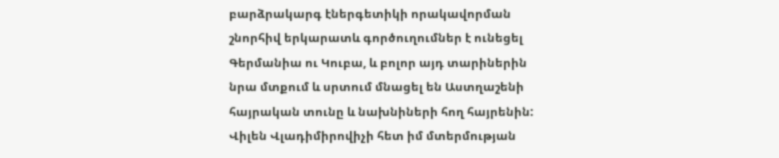բարձրակարգ էներգետիկի որակավորման շնորհիվ երկարատև գործուղումներ է ունեցել Գերմանիա ու Կուբա, և բոլոր այդ տարիներին նրա մտքում և սրտում մնացել են Աստղաշենի հայրական տունը և նախնիների հող հայրենին:
Վիլեն Վլադիմիրովիչի հետ իմ մտերմության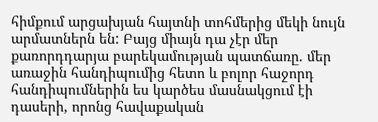հիմքում արցախյան հայտնի տոհմերից մեկի նույն արմատներն են: Բայց միայն դա չէր մեր քառորդդարյա բարեկամության պատճառը. մեր առաջին հանդիպումից հետո և բոլոր հաջորդ հանդիպումներին ես կարծես մասնակցում էի դասերի, որոնց հավաքական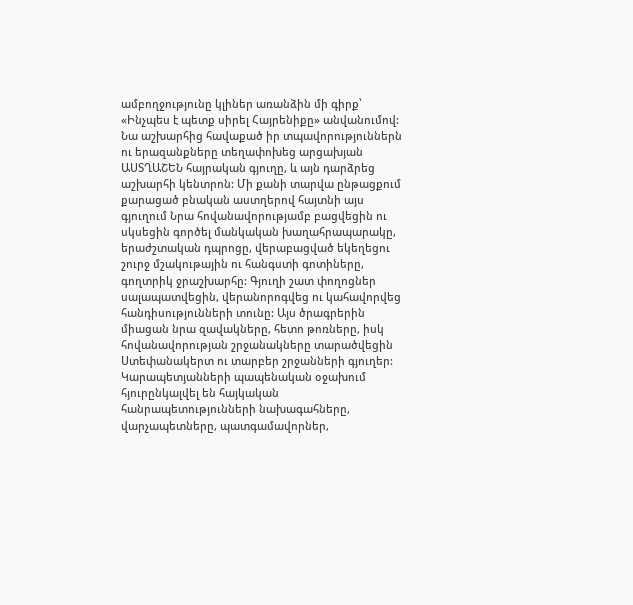ամբողջությունը կլիներ առանձին մի գիրք՝ «Ինչպես է պետք սիրել Հայրենիքը» անվանումով:
Նա աշխարհից հավաքած իր տպավորություններն ու երազանքները տեղափոխեց արցախյան ԱՍՏՂԱՇԵՆ հայրական գյուղը, և այն դարձրեց աշխարհի կենտրոն: Մի քանի տարվա ընթացքում քարացած բնական աստղերով հայտնի այս գյուղում Նրա հովանավորությամբ բացվեցին ու սկսեցին գործել մանկական խաղահրապարակը, երաժշտական դպրոցը, վերաբացված եկեղեցու շուրջ մշակութային ու հանգստի գոտիները, գողտրիկ ջրաշխարհը: Գյուղի շատ փողոցներ սալապատվեցին, վերանորոգվեց ու կահավորվեց հանդիսությունների տունը: Այս ծրագրերին միացան նրա զավակները, հետո թոռները, իսկ հովանավորության շրջանակները տարածվեցին Ստեփանակերտ ու տարբեր շրջանների գյուղեր:
Կարապետյանների պապենական օջախում հյուրընկալվել են հայկական հանրապետությունների նախագահները, վարչապետները, պատգամավորներ,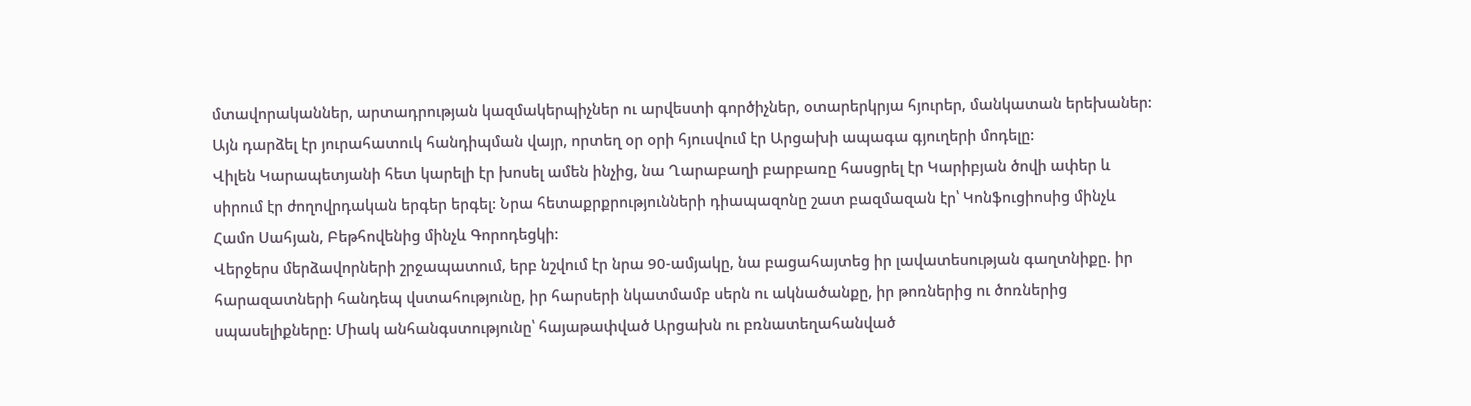մտավորականներ, արտադրության կազմակերպիչներ ու արվեստի գործիչներ, օտարերկրյա հյուրեր, մանկատան երեխաներ: Այն դարձել էր յուրահատուկ հանդիպման վայր, որտեղ օր օրի հյուսվում էր Արցախի ապագա գյուղերի մոդելը:
Վիլեն Կարապետյանի հետ կարելի էր խոսել ամեն ինչից, նա Ղարաբաղի բարբառը հասցրել էր Կարիբյան ծովի ափեր և սիրում էր ժողովրդական երգեր երգել: Նրա հետաքրքրությունների դիապազոնը շատ բազմազան էր՝ Կոնֆուցիոսից մինչև Համո Սահյան, Բեթհովենից մինչև Գորոդեցկի:
Վերջերս մերձավորների շրջապատում, երբ նշվում էր նրա 90-ամյակը, նա բացահայտեց իր լավատեսության գաղտնիքը. իր հարազատների հանդեպ վստահությունը, իր հարսերի նկատմամբ սերն ու ակնածանքը, իր թոռներից ու ծոռներից սպասելիքները: Միակ անհանգստությունը՝ հայաթափված Արցախն ու բռնատեղահանված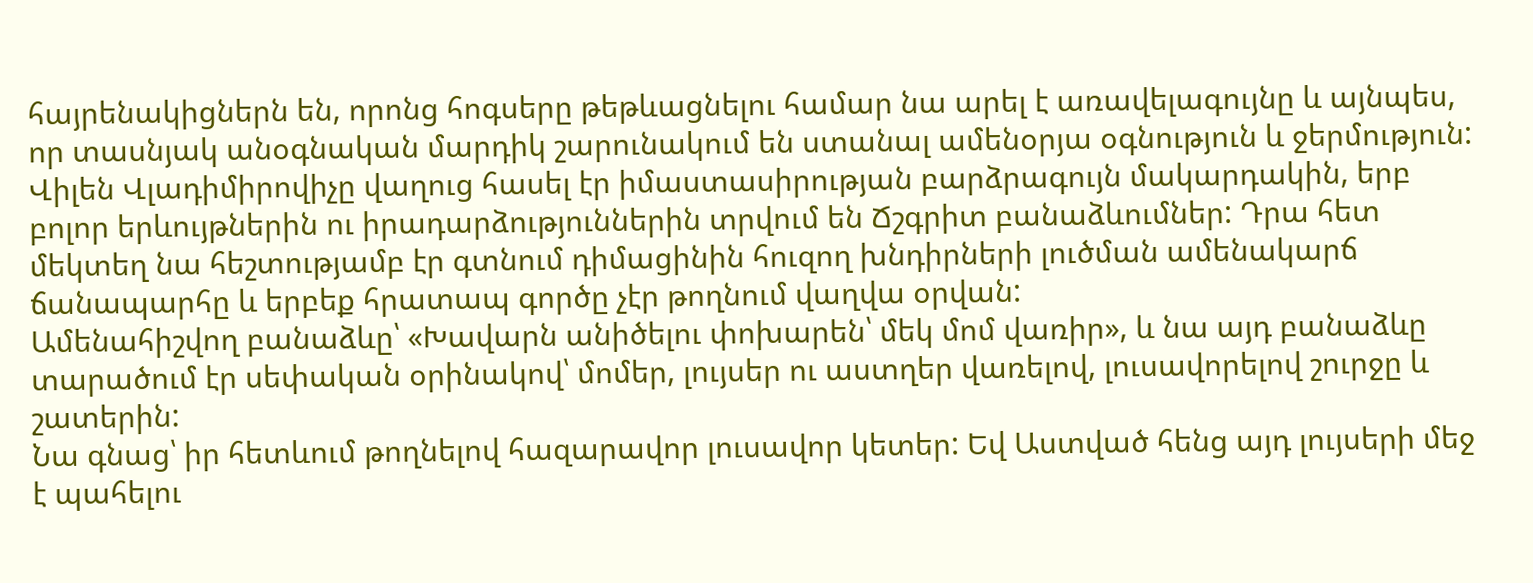հայրենակիցներն են, որոնց հոգսերը թեթևացնելու համար նա արել է առավելագույնը և այնպես, որ տասնյակ անօգնական մարդիկ շարունակում են ստանալ ամենօրյա օգնություն և ջերմություն:
Վիլեն Վլադիմիրովիչը վաղուց հասել էր իմաստասիրության բարձրագույն մակարդակին, երբ բոլոր երևույթներին ու իրադարձություններին տրվում են Ճշգրիտ բանաձևումներ: Դրա հետ մեկտեղ նա հեշտությամբ էր գտնում դիմացինին հուզող խնդիրների լուծման ամենակարճ ճանապարհը և երբեք հրատապ գործը չէր թողնում վաղվա օրվան:
Ամենահիշվող բանաձևը՝ «Խավարն անիծելու փոխարեն՝ մեկ մոմ վառիր», և նա այդ բանաձևը տարածում էր սեփական օրինակով՝ մոմեր, լույսեր ու աստղեր վառելով, լուսավորելով շուրջը և շատերին:
Նա գնաց՝ իր հետևում թողնելով հազարավոր լուսավոր կետեր: Եվ Աստված հենց այդ լույսերի մեջ է պահելու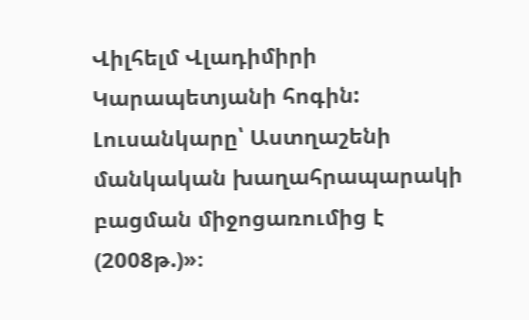Վիլհելմ Վլադիմիրի Կարապետյանի հոգին:
Լուսանկարը՝ Աստղաշենի մանկական խաղահրապարակի բացման միջոցառումից է (2008թ.)»։